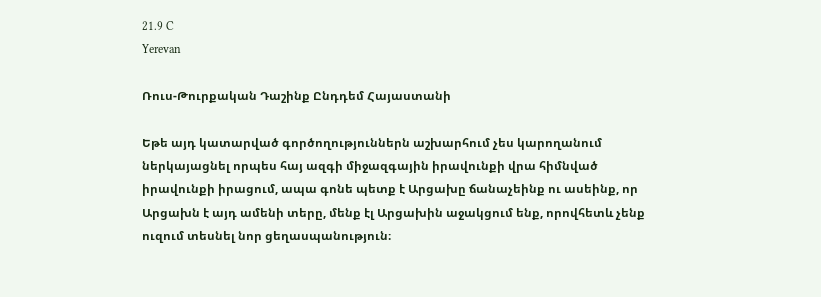21.9 C
Yerevan

Ռուս-Թուրքական Դաշինք Ընդդեմ Հայաստանի

Եթե այդ կատարված գործողություններն աշխարհում չես կարողանում ներկայացնել որպես հայ ազգի միջազգային իրավունքի վրա հիմնված իրավունքի իրացում, ապա գոնե պետք է Արցախը ճանաչեինք ու ասեինք, որ Արցախն է այդ ամենի տերը, մենք էլ Արցախին աջակցում ենք, որովհետև չենք ուզում տեսնել նոր ցեղասպանություն։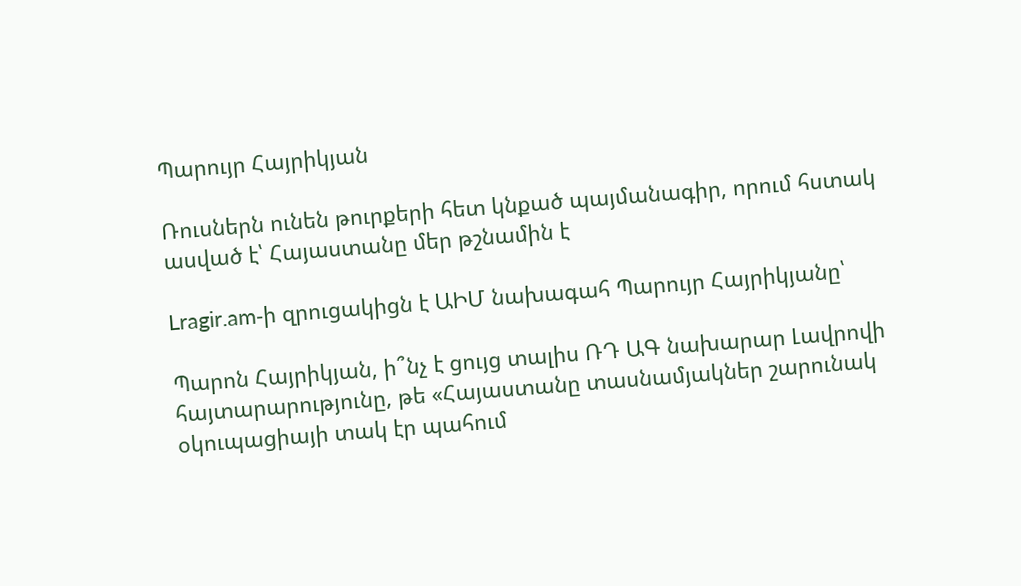Պարույր Հայրիկյան

Ռուսներն ունեն թուրքերի հետ կնքած պայմանագիր, որում հստակ ասված է՝ Հայաստանը մեր թշնամին է

Lragir.am‑ի զրուցակիցն է ԱԻՄ նախագահ Պարույր Հայրիկյանը՝

Պարոն Հայրիկյան, ի՞նչ է ցույց տալիս ՌԴ ԱԳ նախարար Լավրովի հայտարարությունը, թե «Հայաստանը տասնամյակներ շարունակ օկուպացիայի տակ էր պահում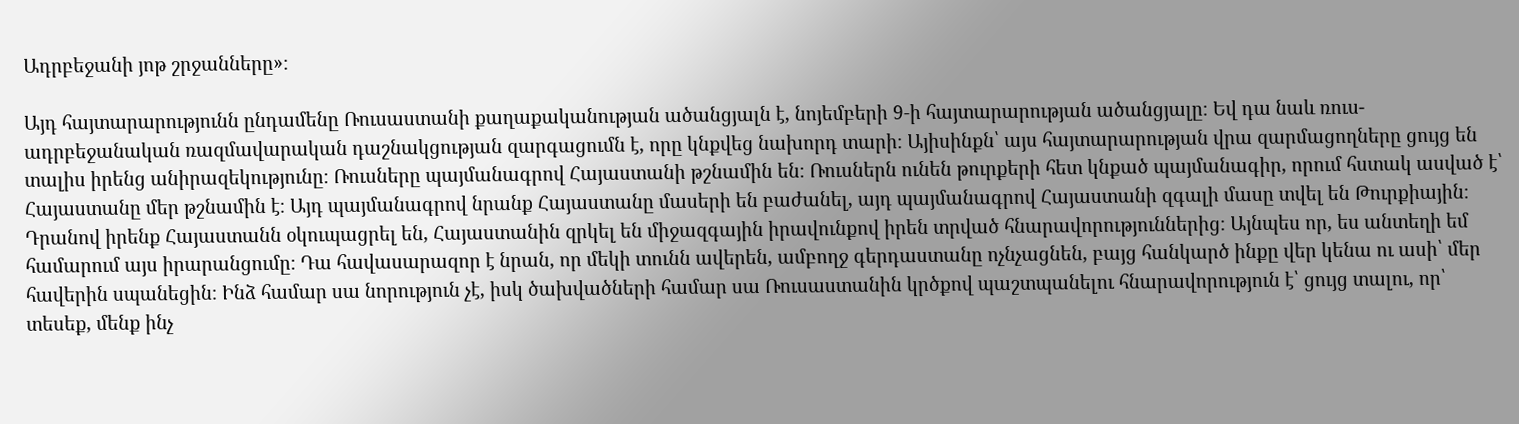Ադրբեջանի յոթ շրջանները»։

Այդ հայտարարությունն ընդամենը Ռուսաստանի քաղաքականության ածանցյալն է, նոյեմբերի 9‑ի հայտարարության ածանցյալը։ Եվ դա նաև ռուս-ադրբեջանական ռազմավարական դաշնակցության զարգացումն է, որը կնքվեց նախորդ տարի։ Այիսինքն՝ այս հայտարարության վրա զարմացողները ցույց են տալիս իրենց անիրազեկությունը։ Ռուսները պայմանագրով Հայաստանի թշնամին են։ Ռուսներն ունեն թուրքերի հետ կնքած պայմանագիր, որում հստակ ասված է՝ Հայաստանը մեր թշնամին է։ Այդ պայմանագրով նրանք Հայաստանը մասերի են բաժանել, այդ պայմանագրով Հայաստանի զգալի մասը տվել են Թուրքիային։ Դրանով իրենք Հայաստանն օկուպացրել են, Հայաստանին զրկել են միջազգային իրավունքով իրեն տրված հնարավորություններից։ Այնպես որ, ես անտեղի եմ համարում այս իրարանցումը։ Դա հավասարազոր է նրան, որ մեկի տունն ավերեն, ամբողջ գերդաստանը ոչնչացնեն, բայց հանկարծ ինքը վեր կենա ու ասի՝ մեր հավերին սպանեցին։ Ինձ համար սա նորություն չէ, իսկ ծախվածների համար սա Ռուսաստանին կրծքով պաշտպանելու հնարավորություն է՝ ցույց տալու, որ՝ տեսեք, մենք ինչ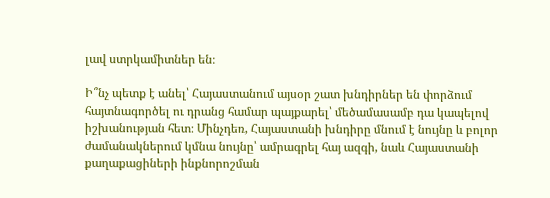լավ ստրկամիտներ են։

Ի՞նչ պետք է անել՝ Հայաստանում այսօր շատ խնդիրներ են փորձում հայտնագործել ու դրանց համար պայքարել՝ մեծամասամբ դա կապելով իշխանության հետ։ Մինչդեռ, Հայաստանի խնդիրը մնում է նույնը և բոլոր ժամանակներում կմնա նույնը՝ ամրագրել հայ ազգի, նաև Հայաստանի քաղաքացիների ինքնորոշման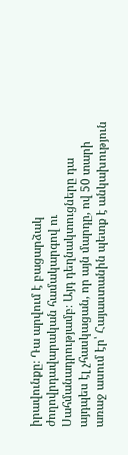իրավունքը։ Դա արվում է բացարձակ ժողովրդավարական համակարգով ու Սահմանադրությամբ։ Այդ դեղնակտուցները դա այդպես էլ չհասկացան, որ այն մարդը, ով 50 տարի առաջ ասում էր՝ Հայաստանին պետք է անկախություն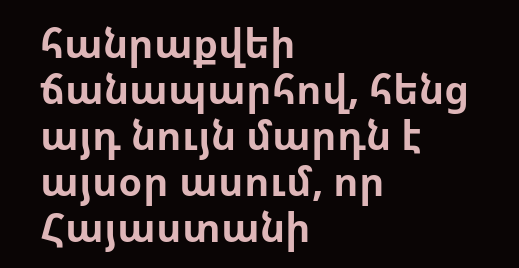հանրաքվեի ճանապարհով, հենց այդ նույն մարդն է այսօր ասում, որ Հայաստանի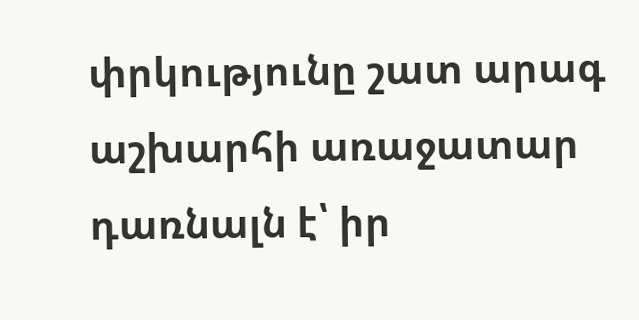փրկությունը շատ արագ աշխարհի առաջատար դառնալն է՝ իր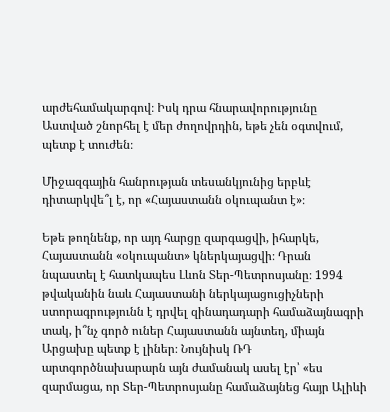արժեհամակարգով։ Իսկ դրա հնարավորությունը Աստված շնորհել է մեր ժողովրդին, եթե չեն օգտվում, պետք է տուժեն։

Միջազգային հանրության տեսանկյունից երբևէ դիտարկվե՞լ է, որ «Հայաստանն օկուպանտ է»։

Եթե թողնենք, որ այդ հարցը զարգացվի, իհարկե, Հայաստանն «օկուպանտ» կներկայացվի։ Դրան նպաստել է հատկապես Լևոն Տեր-Պետրոսյանը։ 1994 թվականին նաև Հայաստանի ներկայացուցիչների ստորագրությունն է դրվել զինադադարի համաձայնագրի տակ, ի՞նչ գործ ուներ Հայաստանն այնտեղ, միայն Արցախը պետք է լիներ։ Նույնիսկ ՌԴ արտգործնախարարն այն ժամանակ ասել էր՝ «ես զարմացա, որ Տեր-Պետրոսյանը համաձայնեց հայր Ալիևի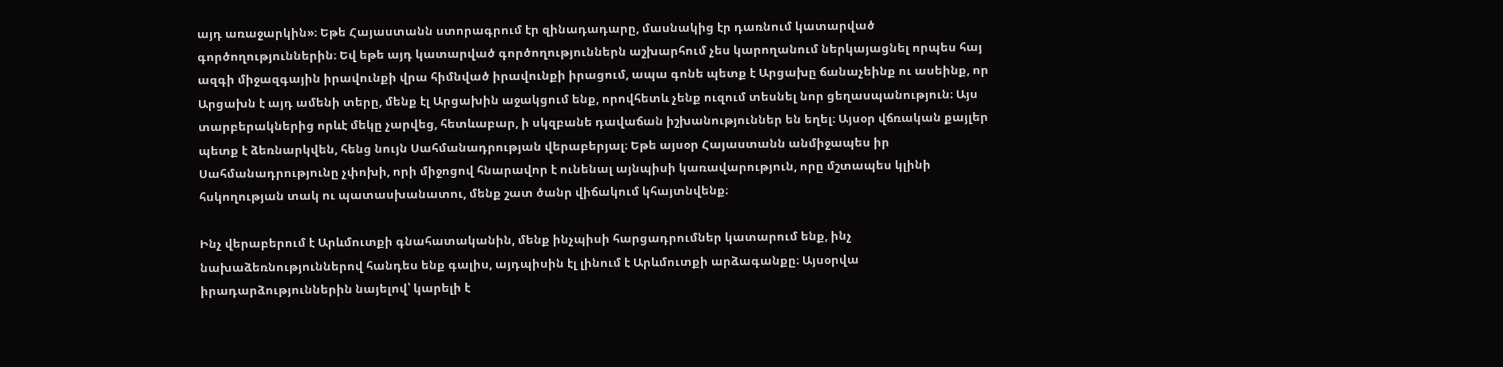այդ առաջարկին»։ Եթե Հայաստանն ստորագրում էր զինադադարը, մասնակից էր դառնում կատարված գործողություններին։ Եվ եթե այդ կատարված գործողություններն աշխարհում չես կարողանում ներկայացնել որպես հայ ազգի միջազգային իրավունքի վրա հիմնված իրավունքի իրացում, ապա գոնե պետք է Արցախը ճանաչեինք ու ասեինք, որ Արցախն է այդ ամենի տերը, մենք էլ Արցախին աջակցում ենք, որովհետև չենք ուզում տեսնել նոր ցեղասպանություն։ Այս տարբերակներից որևէ մեկը չարվեց, հետևաբար, ի սկզբանե դավաճան իշխանություններ են եղել։ Այսօր վճռական քայլեր պետք է ձեռնարկվեն, հենց նույն Սահմանադրության վերաբերյալ։ Եթե այսօր Հայաստանն անմիջապես իր Սահմանադրությունը չփոխի, որի միջոցով հնարավոր է ունենալ այնպիսի կառավարություն, որը մշտապես կլինի հսկողության տակ ու պատասխանատու, մենք շատ ծանր վիճակում կհայտնվենք։

Ինչ վերաբերում է Արևմուտքի գնահատականին, մենք ինչպիսի հարցադրումներ կատարում ենք, ինչ նախաձեռնություններով հանդես ենք գալիս, այդպիսին էլ լինում է Արևմուտքի արձագանքը։ Այսօրվա իրադարձություններին նայելով՝ կարելի է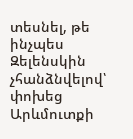տեսնել, թե ինչպես Զելենսկին չհանձնվելով՝ փոխեց Արևմուտքի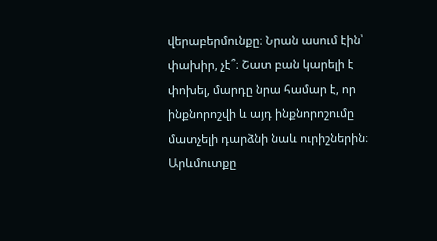վերաբերմունքը։ Նրան ասում էին՝ փախիր, չէ՞։ Շատ բան կարելի է փոխել, մարդը նրա համար է, որ ինքնորոշվի և այդ ինքնորոշումը մատչելի դարձնի նաև ուրիշներին։ Արևմուտքը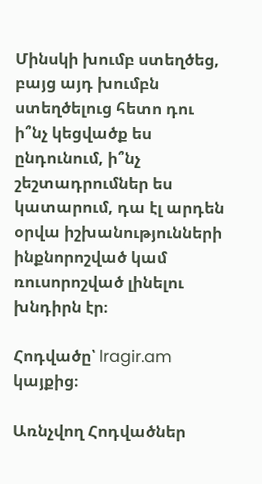Մինսկի խումբ ստեղծեց, բայց այդ խումբն ստեղծելուց հետո դու ի՞նչ կեցվածք ես ընդունում, ի՞նչ շեշտադրումներ ես կատարում, դա էլ արդեն օրվա իշխանությունների ինքնորոշված կամ ռուսորոշված լինելու խնդիրն էր։

Հոդվածը՝ lragir.am կայքից։

Առնչվող Հոդվածներ